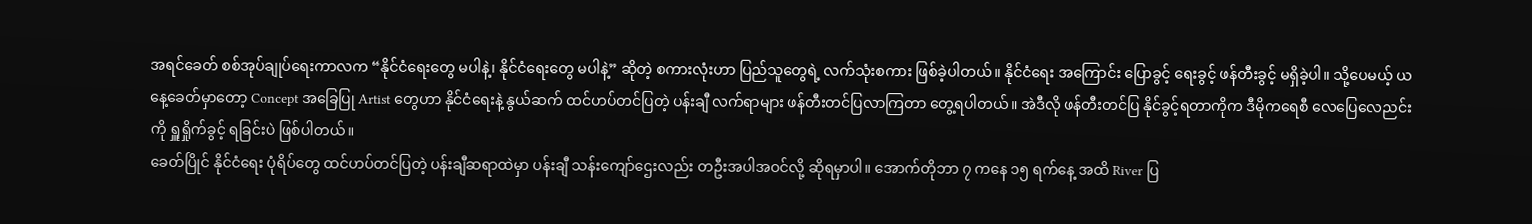အရင်ခေတ် စစ်အုပ်ချုပ်ရေးကာလက “နိုင်ငံရေးတွေ မပါနဲ့၊ နိုင်ငံရေးတွေ မပါနဲ့” ဆိုတဲ့ စကားလုံးဟာ ပြည်သူတွေရဲ့ လက်သုံးစကား ဖြစ်ခဲ့ပါတယ်။ နိုင်ငံရေး အကြောင်း ပြောခွင့် ရေးခွင့် ဖန်တီးခွင့် မရှိခဲ့ပါ။ သို့ပေမယ့် ယနေ့ခေတ်မှာတော့ Concept အခြေပြု Artist တွေဟာ နိုင်ငံရေးနဲ့ နွယ်ဆက် ထင်ဟပ်တင်ပြတဲ့ ပန်းချီ လက်ရာများ ဖန်တီးတင်ပြလာကြတာ တွေ့ရပါတယ်။ အဲဒီလို ဖန်တီးတင်ပြ နိုင်ခွင့်ရတာကိုက ဒီမိုကရေစီ လေပြေလေညင်းကို ရှူရှိုက်ခွင့် ရခြင်းပဲ ဖြစ်ပါတယ်။
ခေတ်ပြိုင် နိုင်ငံရေး ပုံရိပ်တွေ ထင်ဟပ်တင်ပြတဲ့ ပန်းချီဆရာထဲမှာ ပန်းချီ သန်းကျော်ဌေးလည်း တဦးအပါအဝင်လို့ ဆိုရမှာပါ။ အောက်တိုဘာ ၇ ကနေ ၁၅ ရက်နေ့ အထိ River ပြ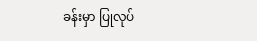ခန်းမှာ ပြုလုပ်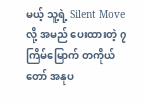မယ့် သူ့ရဲ့ Silent Move လို့ အမည် ပေးထားတဲ့ ၇ ကြိမ်မြောက် တကိုယ်တော် အနုပ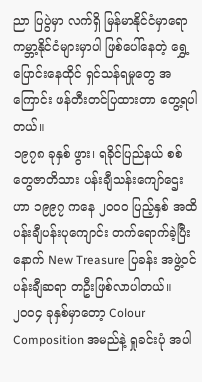ညာ ပြပွဲမှာ လက်ရှိ မြန်မာနိုင်ငံမှာရော ကမ္ဘာ့နိုင်ငံများမှာပါ ဖြစ်ပေါ်နေတဲ့ ရွှေ့ပြောင်းနေထိုင် ရှင်သန်ရမှုတွေ အကြောင်း ဖန်တီးတင်ပြထားတာ တွေ့ရပါတယ်။
၁၉၇၈ ခုနှစ် ဖွား၊ ရခိုင်ပြည်နယ် စစ်တွေဇာတိသား ပန်းချီသန်းကျော်ဌေးဟာ ၁၉၉၇ ကနေ ၂၀၀၀ ပြည့်နှစ် အထိ ပန်းချီပန်းပုကျောင်း တက်ရောက်ခဲ့ပြီးနောက် New Treasure ပြခန်း အဖွဲ့ဝင်ပန်းချီဆရာ တဦးဖြစ်လာပါတယ်။ ၂၀၀၄ ခုနှစ်မှာတော့ Colour Composition အမည်နဲ့ ရှုခင်းပုံ အပါ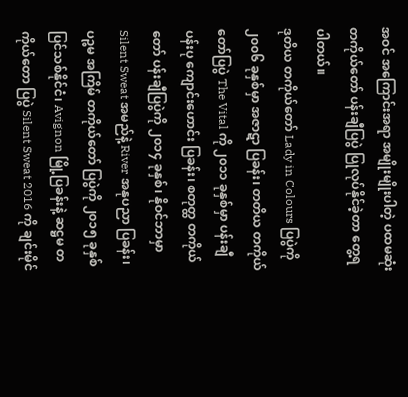အဝင် အကြောင်းအရာ အမျိုးမျိုးပါတဲ့ ပထမဆုံး တကိုယ်တော် ပန်းချီပြပွဲ ပြုလုပ်နိုင်ခဲ့တာ တွေ့ရပါတယ်။
ဒုတိယ တကိုယ်တော် Lady in Colours ပြပွဲကို ၂၀၀၆ ခုနှစ်မှာ အဇာဋာ ပြခန်း၊ တတိယ တကိုယ်တော်ပြပွဲ The Vital ကို ၂၀၁၁ ခုနှစ်မှာ ပန်းချီပန်းပု ကျောင်းဟောင်း ပြခန်း၊ စတုတ္ထ တကိုယ်တော် ပန်းချီပြပွဲကို ၂၀၁၄ ခုနှစ်၊ နိုဝင်ဘာမှာ Silent Sweat အမည်နဲ့ River အနုပညာ ပြခန်း၊ ပဉ္စမ အကြိမ် တကိုယ်တော် ပြပွဲကို ၂၀၁၅ ခုနှစ် ပြင်သစ်နိုင်ငံ၊ Avignon မြို့ပြခန်းနဲ့ ဆဋ္ဌမ တကိုယ်တော ပြပွဲ Silent Sweat 2016 ကို ချင်းမိုင်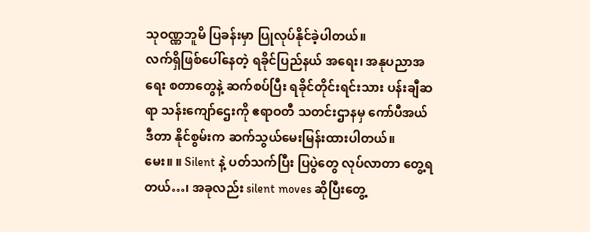သုဝဏ္ဏဘူမိ ပြခန်းမှာ ပြုလုပ်နိုင်ခဲ့ပါတယ်။
လက်ရှိဖြစ်ပေါ်နေတဲ့ ရခိုင်ပြည်နယ် အရေး၊ အနုပညာအရေး စတာတွေနဲ့ ဆက်စပ်ပြီး ရခိုင်တိုင်းရင်းသား ပန်းချီဆရာ သန်းကျော်ဌေးကို ဧရာဝတီ သတင်းဌာနမှ ကော်ပီအယ်ဒီတာ နိုင်စွမ်းက ဆက်သွယ်မေးမြန်းထားပါတယ်။
မေး။ ။ Silent နဲ့ ပတ်သက်ပြီး ပြပွဲတွေ လုပ်လာတာ တွေ့ရတယ်…၊ အခုလည်း silent moves ဆိုပြီးတွေ့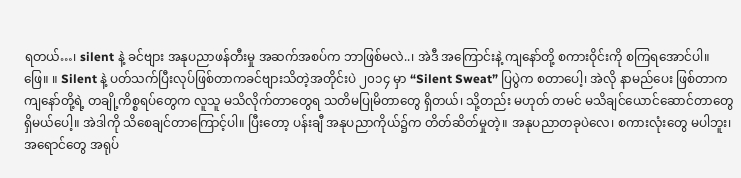ရတယ်…၊ silent နဲ့ ခင်ဗျား အနုပညာဖန်တီးမှု အဆက်အစပ်က ဘာဖြစ်မလဲ..၊ အဲဒီ အကြောင်းနဲ့ ကျနော်တို့ စကားဝိုင်းကို စကြရအောင်ပါ။
ဖြေ။ ။ Silent နဲ့ ပတ်သက်ပြီးလုပ်ဖြစ်တာကခင်ဗျားသိတဲ့အတိုင်းပဲ ၂၀၁၄ မှာ “Silent Sweat” ပြပွဲက စတာပေါ့၊ အဲလို နာမည်ပေး ဖြစ်တာက ကျနော်တို့ရဲ့ တချို့ကိစ္စရပ်တွေက လူသူ မသိလိုက်တာတွေရ သတိမပြုမိတာတွေ ရှိတယ်၊ သို့တည်း မဟုတ် တမင် မသိချင်ယောင်ဆောင်တာတွေ ရှိမယ်ပေါ့။ အဲဒါကို သိစေချင်တာကြောင့်ပါ။ ပြီးတော့ ပန်းချီ အနုပညာကိုယ်၌က တိတ်ဆိတ်မှုတဲ့။ အနုပညာတခုပဲလေ၊ စကားလုံးတွေ မပါဘူး၊ အရောင်တွေ အရုပ်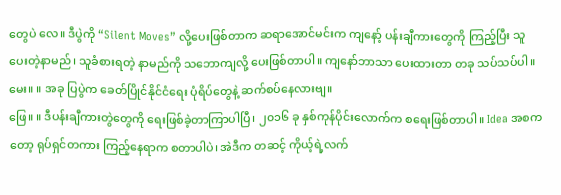တွေပဲ လေ။ ဒီပွဲကို “Silent Moves” လို့ပေးဖြစ်တာက ဆရာအောင်မင်းက ကျနော့် ပန်းချီကားတွေကို ကြည့်ပြီး သူပေးတဲ့နာမည်၊ သူခံစားရတဲ့ နာမည်ကို သဘောကျလို့ ပေးဖြစ်တာပါ။ ကျနော်ဘာသာ ပေးထားတာ တခု သပ်သပ်ပါ။
မေး။ ။ အခု ပြပွဲက ခေတ်ပြိုင်နိုင်ငံရေး ပုံရိပ်တွေနဲ့ ဆက်စပ်နေလားဗျ။
ဖြေ။ ။ ဒီပန်းချီကားတွဲတွေကို ရေးဖြစ်ခဲ့တာကြာပါပြီ၊ ၂၀၁၆ ခု နှစ်ကုန်ပိုင်းလောက်က စရေးဖြစ်တာပါ။ Idea အစက တော့ ရုပ်ရှင်တကား ကြည့်နေရာက စတာပါပဲ၊ အဲဒီက တဆင့် ကိုယ့်ရဲ့လက်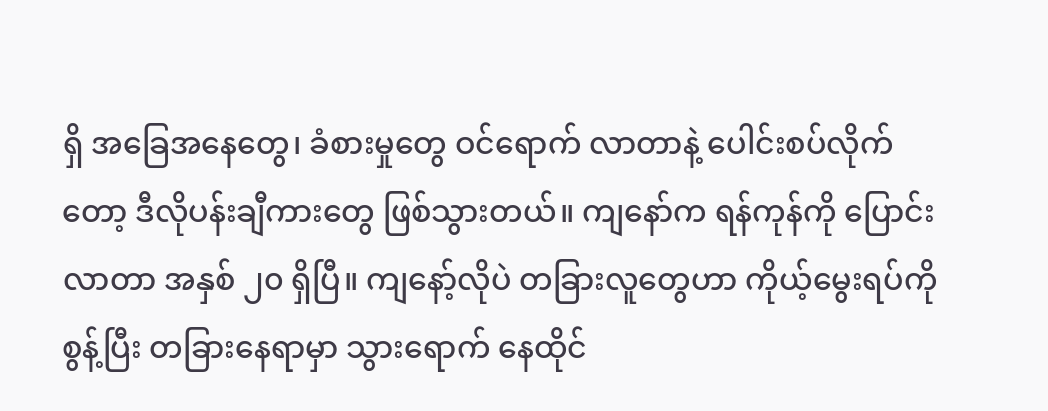ရှိ အခြေအနေတွေ၊ ခံစားမှုတွေ ဝင်ရောက် လာတာနဲ့ ပေါင်းစပ်လိုက်တော့ ဒီလိုပန်းချီကားတွေ ဖြစ်သွားတယ်။ ကျနော်က ရန်ကုန်ကို ပြောင်းလာတာ အနှစ် ၂၀ ရှိပြီ။ ကျနော့်လိုပဲ တခြားလူတွေဟာ ကိုယ့်မွေးရပ်ကို စွန့်ပြီး တခြားနေရာမှာ သွားရောက် နေထိုင်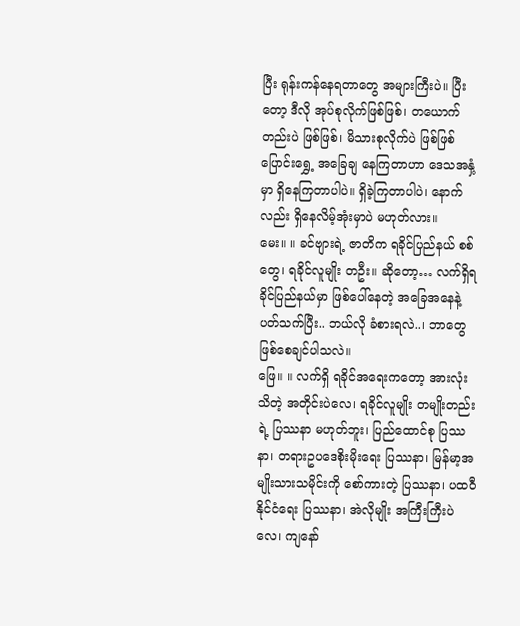ပြီး ရုန်းကန်နေရတာတွေ အများကြီးပဲ။ ပြီးတော့ ဒီလို အုပ်စုလိုက်ဖြစ်ဖြစ်၊ တယောက်တည်းပဲ ဖြစ်ဖြစ်၊ မိသားစုလိုက်ပဲ ဖြစ်ဖြစ် ပြောင်းရွှေ့ အခြေချ နေကြတာဟာ ဒေသအနှံ့မှာ ရှိနေကြတာပါပဲ။ ရှိခဲ့ကြတာပါပဲ၊ နောက်လည်း ရှိနေလိမ့်အုံးမှာပဲ မဟုတ်လား။
မေး။ ။ ခင်ဗျားရဲ့ ဇာတိက ရခိုင်ပြည်နယ် စစ်တွေ၊ ရခိုင်လူမျိုး တဦး။ ဆိုတော့… လက်ရှိရခိုင်ပြည်နယ်မှာ ဖြစ်ပေါ်နေတဲ့ အခြေအနေနဲ့ ပတ်သက်ပြီး.. ဘယ်လို ခံစားရလဲ..၊ ဘာတွေ ဖြစ်စေချင်ပါသလဲ။
ဖြေ။ ။ လက်ရှိ ရခိုင်အရေးကတော့ အားလုံးသိတဲ့ အတိုင်းပဲလေ၊ ရခိုင်လူမျိုး တမျိုးတည်းရဲ့ ပြဿနာ မဟုတ်ဘူး၊ ပြည်ထောင်စု ပြဿနာ၊ တရားဥပဒေစိုးမိုးရေး ပြဿနာ၊ မြန်မာ့အမျိုးသားသမိုင်းကို စော်ကားတဲ့ ပြဿနာ၊ ပထဝီနိုင်ငံရေး ပြဿနာ၊ အဲလိုမျိုး အကြီးကြီးပဲလေ၊ ကျနော်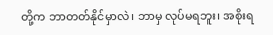တို့က ဘာတတ်နိုင်မှာလဲ၊ ဘာမှ လုပ်မရဘူး၊ အစိုးရ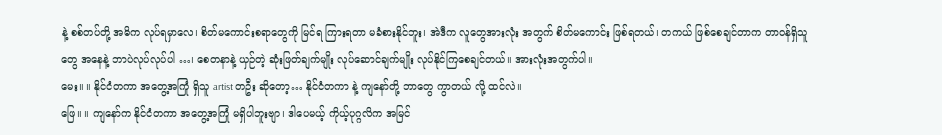နဲ့ စစ်တပ်တို့ အဓိက လုပ်ရမှာလေ၊ စိတ်မကောင်းစရာတွေကို မြင်ရ ကြားရတာ မခံစားနိုင်ဘူး၊ အဲဒီက လူတွေအားလုံး အတွက် စိတ်မကောင်း ဖြစ်ရတယ်၊ တကယ် ဖြစ်စေချင်တာက တာဝန်ရှိသူတွေ အနေနဲ့ ဘာပဲလုပ်လုပ်ပါ …၊ စေတနာနဲ့ ယှဉ်တဲ့ ဆုံးဖြတ်ချက်မျိုး လုပ်ဆောင်ချက်မျိုး လုပ်နိုင်ကြစေချင်တယ်။ အားလုံးအတွက်ပါ။
မေး။ ။ နိုင်ငံတကာ အတွေ့အကြုံ ရှိသူ artist တဦး ဆိုတော့… နိုင်ငံတကာ နဲ့ ကျနော်တို့ ဘာတွေ ကွာတယ် လို့ ထင်လဲ။
ဖြေ။ ။ ကျနော်က နိုင်ငံတကာ အတွေ့အကြုံ မရှိပါဘူးဗျာ၊ ဒါပေမယ့် ကိုယ့်ပုဂ္ဂလိက အမြင်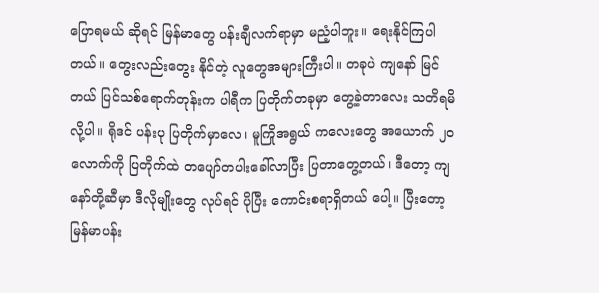ပြောရမယ် ဆိုရင် မြန်မာတွေ ပန်းချီလက်ရာမှာ မညံ့ပါဘူး။ ရေးနိုင်ကြပါတယ်။ တွေးလည်းတွေး နိုင်တဲ့ လူတွေအများကြီးပါ။ တခုပဲ ကျနော် မြင်တယ် ပြင်သစ်ရောက်တုန်းက ပါရီက ပြတိုက်တခုမှာ တွေ့ခဲ့တာလေး သတိရမိလို့ပါ။ ရိုဒင် ပန်းပု ပြတိုက်မှာလေ၊ မူကြိုအရွယ် ကလေးတွေ အယောက် ၂၀ လောက်ကို ပြတိုက်ထဲ တပျော်တပါးခေါ်လာပြီး ပြတာတွေ့တယ်၊ ဒီတော့ ကျနော်တို့ဆီမှာ ဒီလိုမျိုးတွေ လုပ်ရင် ပိုပြီး ကောင်းစရာရှိတယ် ပေါ့။ ပြီးတော့ မြန်မာပန်း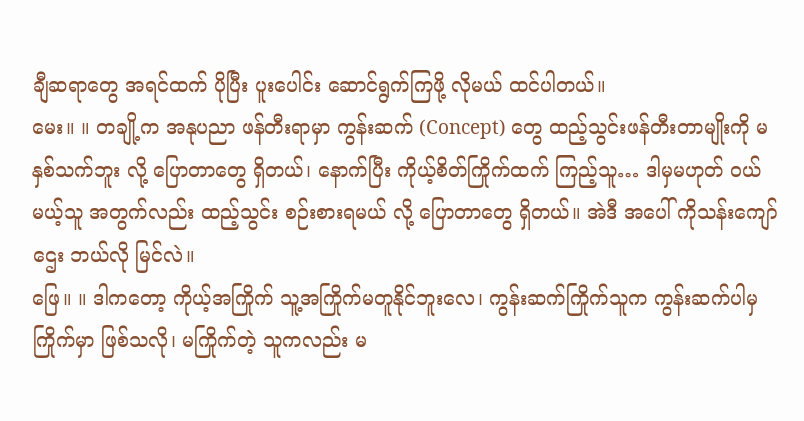ချီဆရာတွေ အရင်ထက် ပိုပြီး ပူးပေါင်း ဆောင်ရွက်ကြဖို့ လိုမယ် ထင်ပါတယ်။
မေး။ ။ တချို့က အနုပညာ ဖန်တီးရာမှာ ကွန်းဆက် (Concept) တွေ ထည့်သွင်းဖန်တီးတာမျိုးကို မနှစ်သက်ဘူး လို့ ပြောတာတွေ ရှိတယ်၊ နောက်ပြီး ကိုယ့်စိတ်ကြိုက်ထက် ကြည့်သူ… ဒါမှမဟုတ် ဝယ်မယ့်သူ အတွက်လည်း ထည့်သွင်း စဉ်းစားရမယ် လို့ ပြောတာတွေ ရှိတယ်။ အဲဒီ အပေါ် ကိုသန်းကျော်ဌေး ဘယ်လို မြင်လဲ။
ဖြေ။ ။ ဒါကတော့ ကိုယ့်အကြိုက် သူ့အကြိုက်မတူနိုင်ဘူးလေ၊ ကွန်းဆက်ကြိုက်သူက ကွန်းဆက်ပါမှ ကြိုက်မှာ ဖြစ်သလို၊ မကြိုက်တဲ့ သူကလည်း မ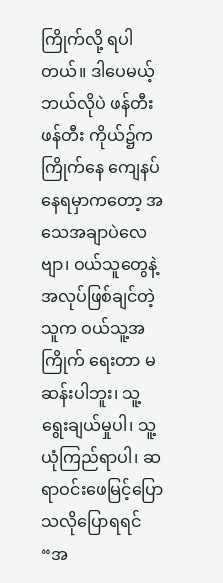ကြိုက်လို့ ရပါတယ်။ ဒါပေမယ့် ဘယ်လိုပဲ ဖန်တီး ဖန်တီး ကိုယ်၌က ကြိုက်နေ ကျေနပ် နေရမှာကတော့ အသေအချာပဲလေဗျာ၊ ဝယ်သူတွေနဲ့ အလုပ်ဖြစ်ချင်တဲ့ သူက ဝယ်သူ့အကြိုက် ရေးတာ မဆန်းပါဘူး၊ သူ့ရွေးချယ်မှုပါ၊ သူ့ယုံကြည်ရာပါ၊ ဆရာဝင်းဖေမြင့်ပြောသလိုပြောရရင် “အ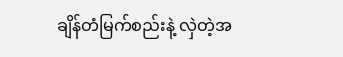ချိန်တံမြက်စည်းနဲ့ လှဲတဲ့အ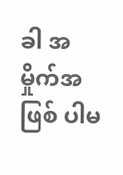ခါ အမှိုက်အဖြစ် ပါမ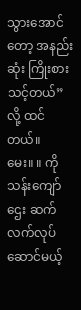သွားအောင်တော့ အနည်းဆုံး ကြိုးစားသင့်တယ်” လို့ ထင်တယ်။
မေး။ ။ ကိုသန်းကျော်ဌေး ဆက်လက်လုပ်ဆောင်မယ့်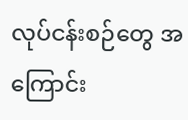လုပ်ငန်းစဉ်တွေ အကြောင်း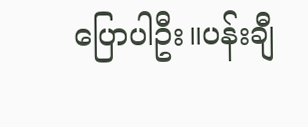ပြောပါဦး။ပန်းချီ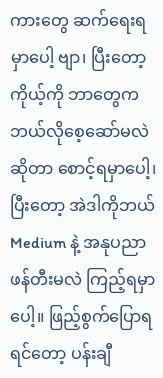ကားတွေ ဆက်ရေးရမှာပေါ့ ဗျာ၊ ပြီးတော့ ကိုယ့်ကို ဘာတွေက ဘယ်လိုစေ့ဆော်မလဲ ဆိုတာ စောင့်ရမှာပေါ့၊ ပြီးတော့ အဲဒါကိုဘယ် Medium နဲ့ အနုပညာ ဖန်တီးမလဲ ကြည့်ရမှာပေါ့။ ဖြည့်စွက်ပြောရရင်တော့ ပန်းချီ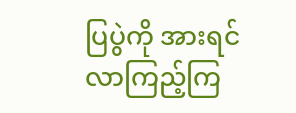ပြပွဲကို အားရင် လာကြည့်ကြ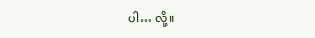ပါ… လို့။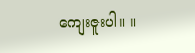ကျေးဇူးပါ။ ။